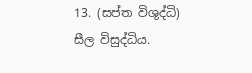13. (සප්ත විශුද්ධි) සීල විසුද්ධිය.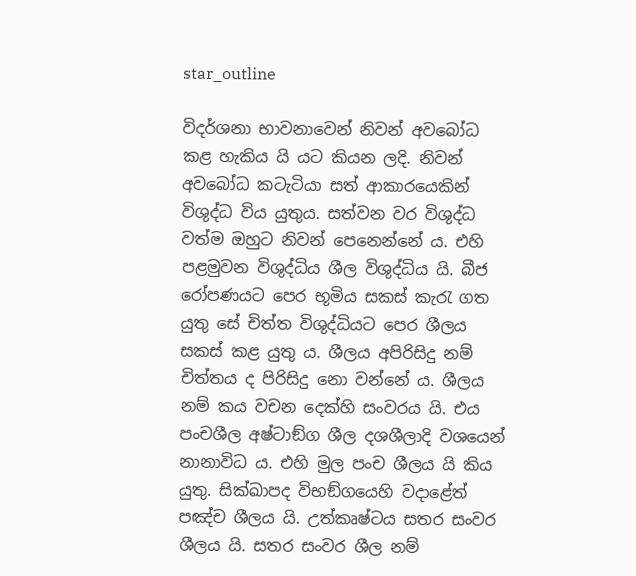star_outline

විදර්ශනා භාවනාවෙන් නිවන් අවබෝධ කළ හැකිය යි යට කියන ලදි. නිවන් අවබෝධ කටැටියා සත් ආකාරයෙකින් විශුද්ධ විය යුතුය. සත්වන වර විශුද්ධ වත්ම ඔහුට නිවන් පෙනෙන්නේ ය. එහි පළමුවන විශුද්ධිය ශීල විශුද්ධිය යි. බීජ රෝපණයට පෙර භූමිය සකස් කැරැ ගත යුතු සේ චිත්ත විශුද්ධියට පෙර ශීලය සකස් කළ යුතු ය. ශීලය අපිරිසිදු නම් චිත්තය ද පිරිසිදු නො වන්නේ ය. ශීලය නම් කය වචන දෙක්හි සංවරය යි. එය පංචශීල අෂ්ටාඞ්ග ශීල දශශීලාදි වශයෙන් නානාවිධ ය. එහි මුල පංච ශීලය යි කිය යුතු. සික්ඛාපද විභඞ්ගයෙහි වදාළේත් පඤ්ච ශීලය යි. උත්කෘෂ්ටය සතර සංවර ශීලය යි. සතර සංවර ශීල නම්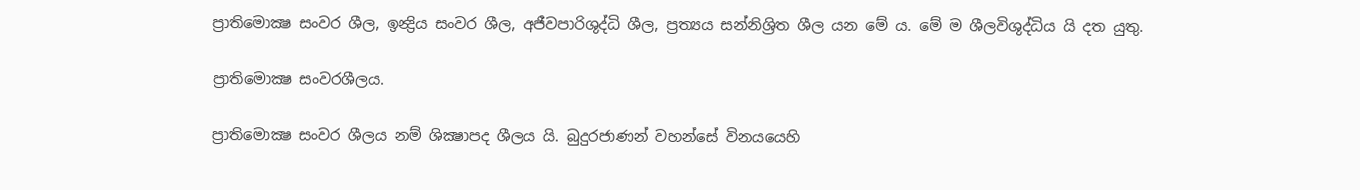ප්‍රාතිමොක්‍ෂ සංවර ශීල, ඉන්‍ද්‍රිය සංවර ශීල, අජීවපාරිශුද්ධි ශීල, ප්‍රත්‍යය සන්නිශ්‍රිත ශීල යන මේ ය. මේ ම ශීලවිශුද්ධිය යි දත යුතු.

ප්‍රාතිමොක්‍ෂ සංවරශීලය.

ප්‍රාතිමොක්‍ෂ සංවර ශීලය නම් ශික්‍ෂාපද ශීලය යි. බුදුරජාණන් වහන්සේ විනයයෙහි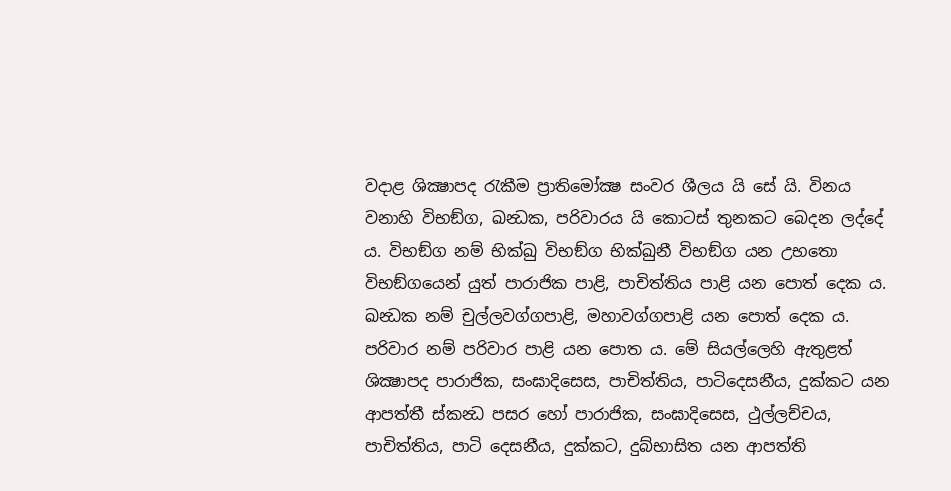වදාළ ශික්‍ෂාපද රැකීම ප්‍රාතිමෝක්‍ෂ සංවර ශීලය යි සේ යි. විනය වනාහි විභඞ්ග, ඛන්‍ධක, පරිවාරය යි කොටස් තුනකට බෙදන ලද්දේ ය. විභඞ්ග නම් භික්ඛු විභඞ්ග භික්ඛුනී විභඞ්ග යන උභතො විභඞ්ගයෙන් යුත් පාරාජික පාළි, පාචිත්තිය පාළි යන පොත් දෙක ය. ඛන්‍ධක නම් චුල්ලවග්ගපාළි, මහාවග්ගපාළි යන පොත් දෙක ය. පරිවාර නම් පරිවාර පාළි යන පොත ය. මේ සියල්ලෙහි ඇතුළත් ශික්‍ෂාපද පාරාජික, සංඝාදිසෙස, පාචිත්තිය, පාටිදෙසනීය, දුක්කට යන ආපත්තී ස්කන්‍ධ පසර හෝ පාරාජික, සංඝාදිසෙස, ථුල්ලච්චය, පාචිත්තිය, පාටි දෙසනීය, දුක්කට, දුබ්භාසිත යන ආපත්ති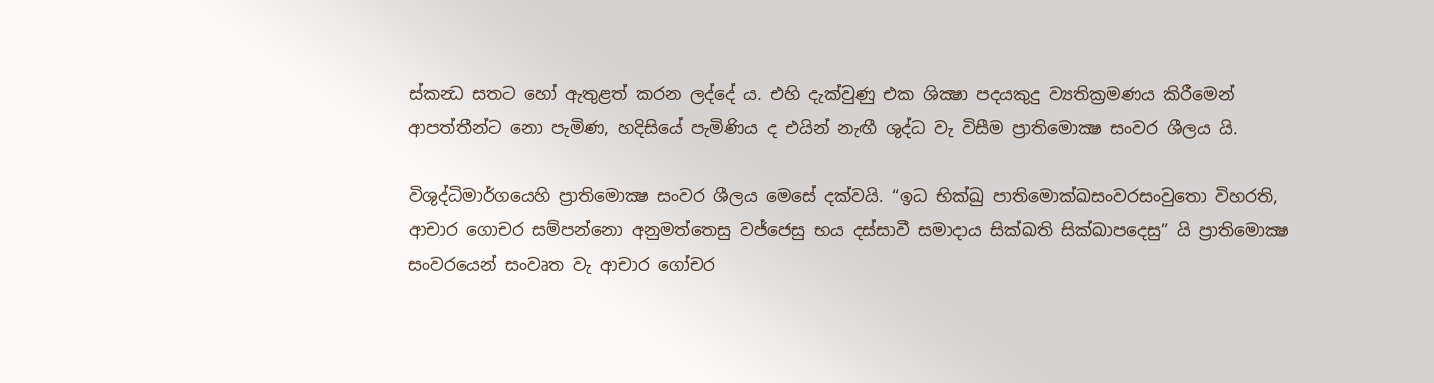ස්කන්‍ධ සතට හෝ ඇතුළත් කරන ලද්දේ ය. එහි දැක්වුණු එක ශික්‍ෂා පදයකුදු ව්‍යතික්‍රමණය කිරීමෙන් ආපත්තීන්ට නො පැමිණ, හදිසියේ පැමිණිය ද එයින් නැඟී ශුද්ධ වැ විසීම ප්‍රාතිමොක්‍ෂ සංවර ශීලය යි.

විශුද්ධිමාර්ගයෙහි ප්‍රාතිමොක්‍ෂ සංවර ශීලය මෙසේ දක්වයි. “ඉධ භික්ඛු පාතිමොක්ඛසංවරසංවුතො විහරති, ආචාර ගොචර සම්පන්නො අනුමත්තෙසු වජ්ජෙසු භය දස්සාවී සමාදාය සික්ඛති සික්ඛාපදෙසු” යි ප්‍රාතිමොක්‍ෂ සංවරයෙන් සංවෘත වැ ආචාර ගෝචර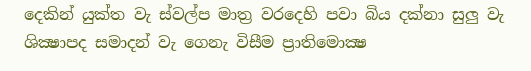දෙකින් යුක්ත වැ ස්වල්ප මාත්‍ර වරදෙහි පවා බිය දක්නා සුලු වැ ශික්‍ෂාපද සමාදන් වැ ගෙනැ විසීම ප්‍රාතිමොක්‍ෂ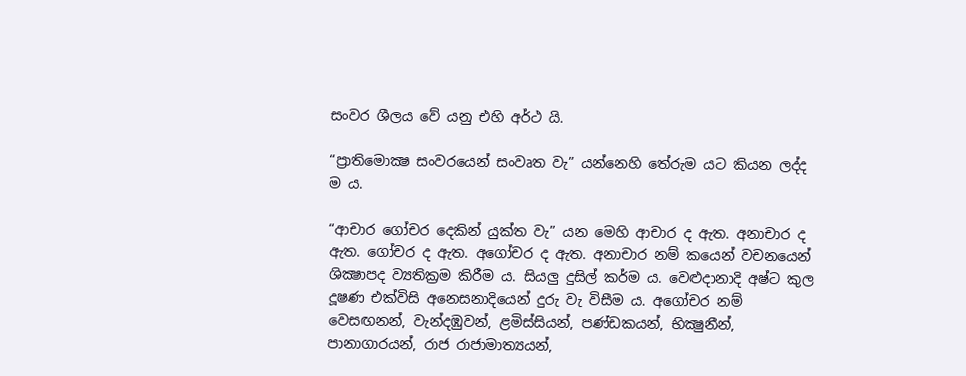සංවර ශීලය වේ යනු එහි අර්ථ යි.

“ප්‍රාතිමොක්‍ෂ සංවරයෙන් සංවෘත වැ” යන්නෙහි තේරුම යට කියන ලද්ද ම ය.

“ආචාර ගෝචර දෙකින් යුක්ත වැ” යන මෙහි ආචාර ද ඇත. අනාචාර ද ඇත. ගෝචර ද ඇත. අගෝචර ද ඇත. අනාචාර නම් කයෙන් වචනයෙන් ශික්‍ෂාපද ව්‍යතික්‍රම කිරීම ය. සියලු දුසිල් කර්ම ය. වෙළුදානාදි අෂ්ට කුල දූෂණ එක්විසි අනෙසනාදියෙන් දුරු වැ විසීම ය. අගෝචර නම් වෙසඟනන්, වැන්දඹුවන්, ළමිස්සියන්, පණ්ඩකයන්, භික්‍ෂුනීන්, පානාගාරයන්, රාජ රාජාමාත්‍යයන්,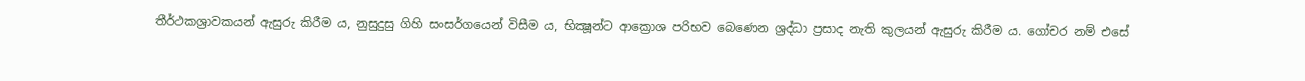තීර්ථකශ්‍රාවකයන් ඇසුරු කිරීම ය, නුසුදුසු ගිහි සංසර්ගයෙන් විසීම ය, භික්‍ෂූන්ට ආක්‍රොශ පරිභව බෙණෙන ශ්‍රද්ධා ප්‍රසාද නැති කුලයන් ඇසුරු කිරීම ය. ගෝචර නම් එසේ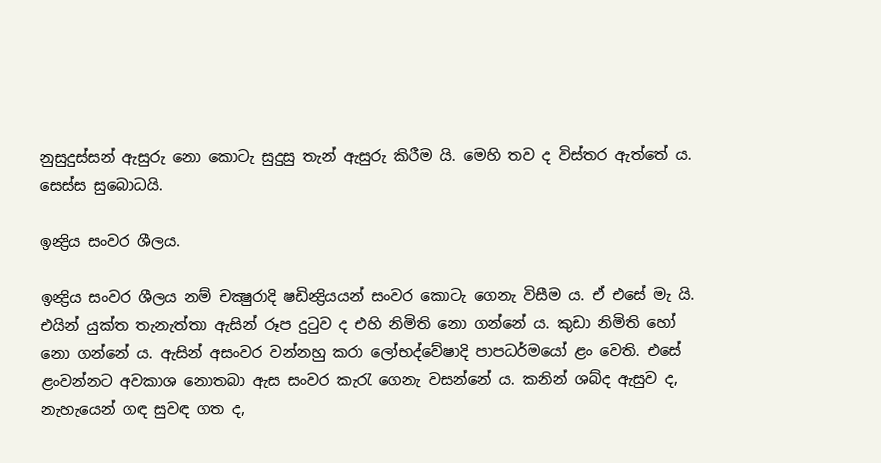නුසුදුස්සන් ඇසුරු නො කොටැ සුදුසු තැන් ඇසුරු කිරීම යි. මෙහි තව ද විස්තර ඇත්තේ ය. සෙස්ස සුබොධයි.

ඉන්‍ද්‍රිය සංවර ශීලය.

ඉන්‍ද්‍රිය සංවර ශීලය නම් චක්‍ෂුරාදි ෂඩින්‍ද්‍රියයන් සංවර කොටැ ගෙනැ විසීම ය. ඒ එසේ මැ යි. එයින් යුක්ත තැනැත්තා ඇසින් රූප දුටුව ද එහි නිමිති නො ගන්නේ ය. කුඩා නිමිති හෝ නො ගන්නේ ය. ඇසින් අසංවර වන්නහු කරා ලෝභද්වේෂාදි පාපධර්මයෝ ළං වෙති. එසේ ළංවන්නට අවකාශ නොතබා ඇස සංවර කැරැ ගෙනැ වසන්නේ ය. කනින් ශබ්ද ඇසුව ද, නැහැයෙන් ගඳ සුවඳ ගත ද,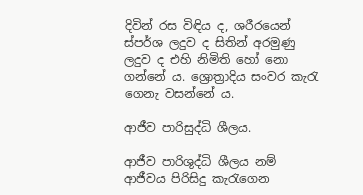දිවින් රස විඳිය ද, ශරීරයෙන් ස්පර්ශ ලදුව ද සිතින් අරමුණු ලදුව ද එහි නිමිති හෝ නො ගන්නේ ය. ශ්‍රොත්‍රාදිය සංවර කැරැ ගෙනැ වසන්නේ ය.

ආජීව පාරිසුද්ධි ශීලය.

ආජීව පාරිශුද්ධි ශීලය නම් ආජීවය පිරිසිදු කැරැගෙන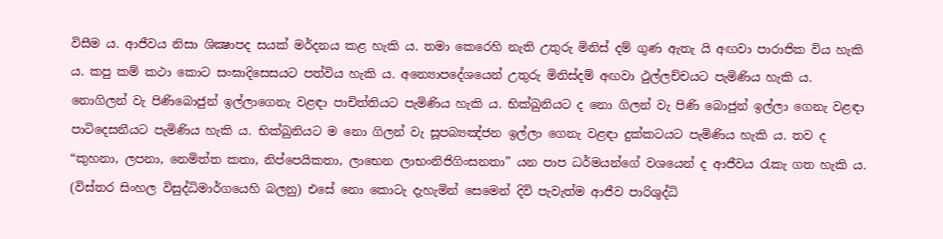විසීම ය. ආජීවය නිසා ශික්‍ෂාපද සයක් මර්දනය කළ හැකි ය. තමා කෙරෙහි නැති උතුරු මිනිස් දම් ගුණ ඇතැ යි අඟවා පාරාජික විය හැකි ය. කපු කම් කථා කොට සංඝාදිසෙසයට පත්විය හැකි ය. අන්‍යොපදේශයෙන් උතුරු මිනිස්දම් අඟවා ථුල්ලච්චයට පැමිණිය හැකි ය. නොගිලන් වැ පිණිබොජුන් ඉල්ලාගෙනැ වළඳා පාචිත්තියට පැමිණිය හැකි ය. භික්ඛුනියට ද නො ගිලන් වැ පිණි බොජුන් ඉල්ලා ගෙනැ වළඳා පාටිදෙසනීයට පැමිණිය හැකි ය. භික්ඛුනියට ම නො ගිලන් වැ සූපබ්‍යඤ්ජන ඉල්ලා ගෙනැ වළඳා දුක්කටයට පැමිණිය හැකි ය. තව ද “කුහනා, ලපනා, නෙමිත්ත කතා, නිප්පෙයිකතා, ලාභෙන ලාභංනිජිගිංසනතා” යන පාප ධර්මයන්ගේ වශයෙන් ද ආජීවය රැකැ ගත හැකි ය. (විස්තර සිංහල විසුද්ධිමාර්ගයෙහි බලනු) එසේ නො කොටැ දැහැමින් සෙමෙන් දිවි පැවැත්ම ආජීව පාරිශුද්ධි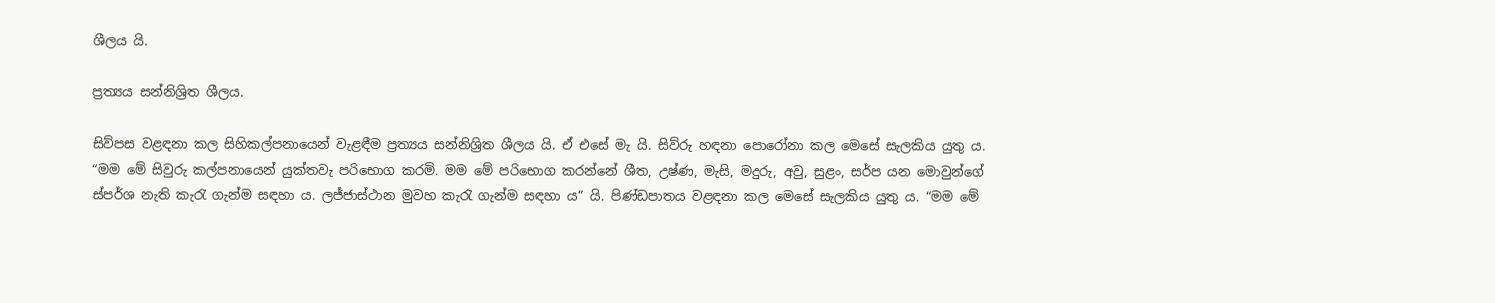ශීලය යි.

ප්‍රත්‍යය සන්නිශ්‍රිත ශීලය.

සිව්පස වළඳනා කල සිහිකල්පනායෙන් වැළඳීම ප්‍රත්‍යය සන්නිශ්‍රිත ශීලය යි. ඒ එසේ මැ යි. සිව්රු හඳනා පොරෝනා කල මෙසේ සැලකිය යුතු ය. “මම මේ සිවුරු කල්පනායෙන් යුක්තවැ පරිභොග කරමි. මම මේ පරිභොග කරන්නේ ශීත, උෂ්ණ, මැසි, මදුරු, අවු, සුළං, සර්ප යන මොවුන්ගේ ස්පර්ශ නැති කැරැ ගැන්ම සඳහා ය. ලජ්ජාස්ථාන මුවහ කැරැ ගැන්ම සඳහා ය” යි. පිණ්ඩපාතය වළඳනා කල මෙසේ සැලකිය යුතු ය. “මම මේ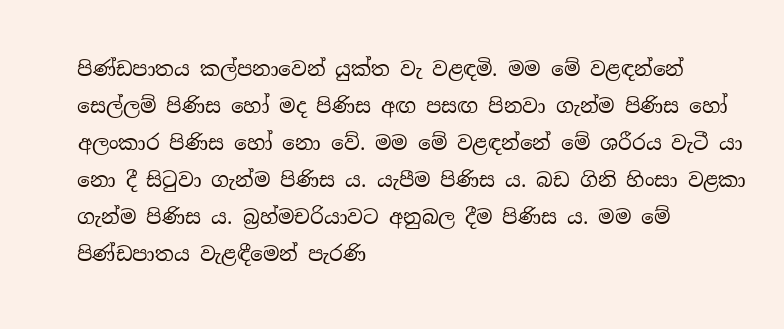පිණ්ඩපාතය කල්පනාවෙන් යුක්ත වැ වළඳමි. මම මේ වළඳන්නේ සෙල්ලම් පිණිස හෝ මද පිණිස අඟ පසඟ පිනවා ගැන්ම පිණිස හෝ අලංකාර පිණිස හෝ නො වේ. මම මේ වළඳන්නේ මේ ශරීරය වැටී යා නො දී සිටුවා ගැන්ම පිණිස ය. යැපීම පිණිස ය. බඩ ගිනි හිංසා වළකා ගැන්ම පිණිස ය. බ්‍රහ්මචරියාවට අනුබල දීම පිණිස ය. මම මේ පිණ්ඩපාතය වැළඳීමෙන් පැරණි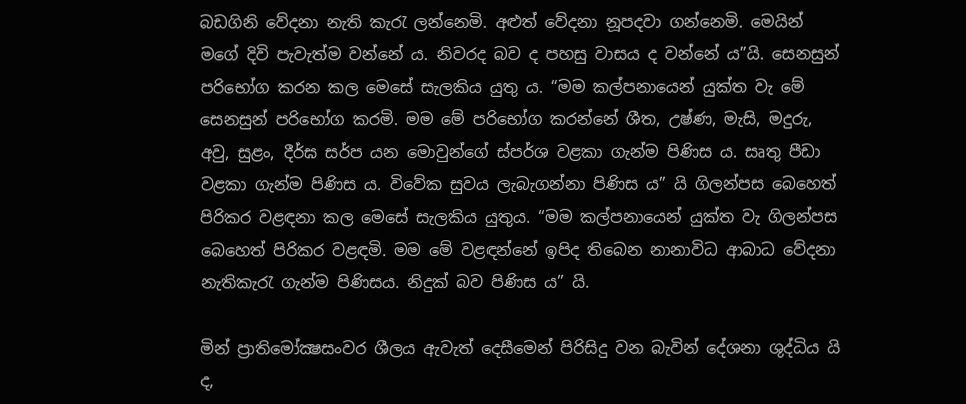බඩගිනි වේදනා නැති කැරැ ලන්නෙමි. අළුත් වේදනා නූපදවා ගන්නෙමි. මෙයින් මගේ දිවි පැවැත්ම වන්නේ ය. නිවරද බව ද පහසු වාසය ද වන්නේ ය”යි. සෙනසුන් පරිභෝග කරන කල මෙසේ සැලකිය යුතු ය. “මම කල්පනායෙන් යුක්ත වැ මේ සෙනසුන් පරිභෝග කරමි. මම මේ පරිභෝග කරන්නේ ශීත, උෂ්ණ, මැසි, මදුරු, අවු, සුළං, දීර්ඝ සර්ප යන මොවුන්ගේ ස්පර්ශ වළකා ගැන්ම පිණිස ය. සෘතු පීඩා වළකා ගැන්ම පිණිස ය. විවේක සුවය ලැබැගන්නා පිණිස ය” යි ගිලන්පස බෙහෙත් පිරිකර වළඳනා කල මෙසේ සැලකිය යුතුය. “මම කල්පනායෙන් යුක්ත වැ ගිලන්පස බෙහෙත් පිරිකර වළඳමි. මම මේ වළඳන්නේ ඉපිද තිබෙන නානාවිධ ආබාධ වේදනා නැතිකැරැ ගැන්ම පිණිසය. නිදුක් බව පිණිස ය” යි.

මින් ප්‍රාතිමෝක්‍ෂසංවර ශීලය ඇවැත් දෙසීමෙන් පිරිසිදු වන බැවින් දේශනා ශුද්ධිය යි ද,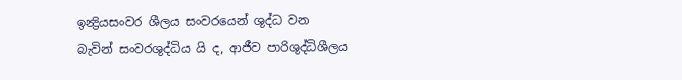ඉන්‍ද්‍රියසංවර ශීලය සංවරයෙන් ශුද්ධ වන බැවින් සංවරශුද්ධිය යි ද, ආජීව පාරිශුද්ධිශීලය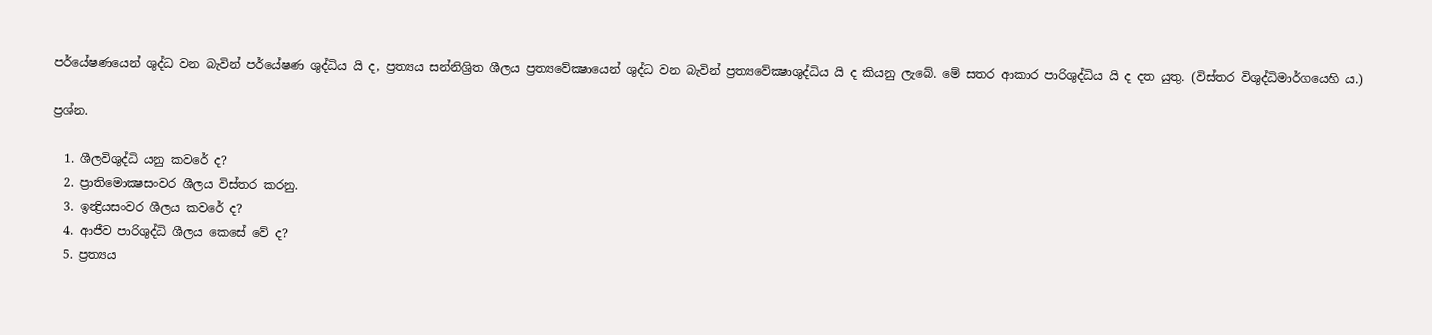පර්යේෂණයෙන් ශුද්ධ වන බැවින් පර්යේෂණ ශුද්ධිය යි ද, ප්‍රත්‍යය සන්නිශ්‍රිත ශීලය ප්‍රත්‍යවේක්‍ෂායෙන් ශුද්ධ වන බැවින් ප්‍රත්‍යවේක්‍ෂාශුද්ධිය යි ද කියනු ලැබේ. මේ සතර ආකාර පාරිශුද්ධිය යි ද දත යුතු. (විස්තර විශුද්ධිමාර්ගයෙහි ය.)

ප්‍රශ්න.

  1. ශීලවිශුද්ධි යනු කවරේ ද?
  2. ප්‍රාතිමොක්‍ෂසංවර ශීලය විස්තර කරනු.
  3. ඉන්‍ද්‍රියසංවර ශීලය කවරේ ද?
  4. ආජීව පාරිශුද්ධි ශීලය කෙසේ වේ ද?
  5. ප්‍රත්‍යය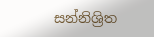සන්නිශ්‍රිත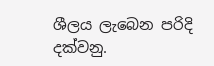ශීලය ලැබෙන පරිදි දක්වනු.